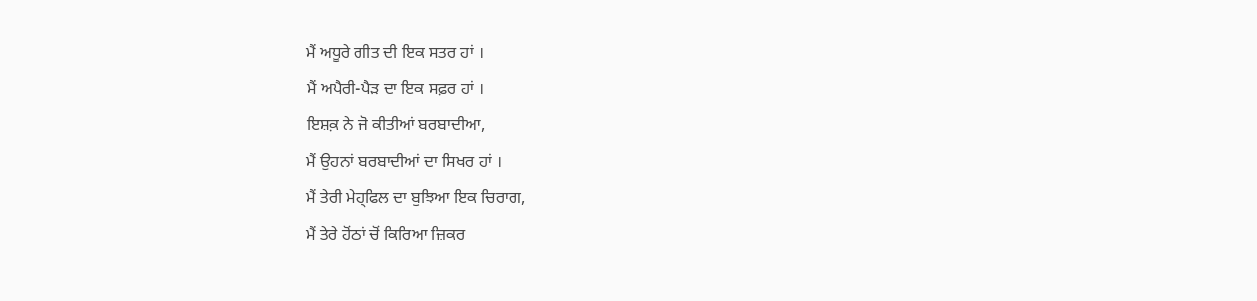ਮੈਂ ਅਧੂਰੇ ਗੀਤ ਦੀ ਇਕ ਸਤਰ ਹਾਂ ।
ਮੈਂ ਅਪੈਰੀ-ਪੈੜ ਦਾ ਇਕ ਸਫ਼ਰ ਹਾਂ ।
ਇਸ਼ਕ਼ ਨੇ ਜੋ ਕੀਤੀਆਂ ਬਰਬਾਦੀਆ,
ਮੈਂ ਉਹਨਾਂ ਬਰਬਾਦੀਆਂ ਦਾ ਸਿਖਰ ਹਾਂ ।
ਮੈਂ ਤੇਰੀ ਮੇਹ੍ਫਿਲ ਦਾ ਬੁਝਿਆ ਇਕ ਚਿਰਾਗ,
ਮੈਂ ਤੇਰੇ ਹੋਂਠਾਂ ਚੋਂ ਕਿਰਿਆ ਜ਼ਿਕਰ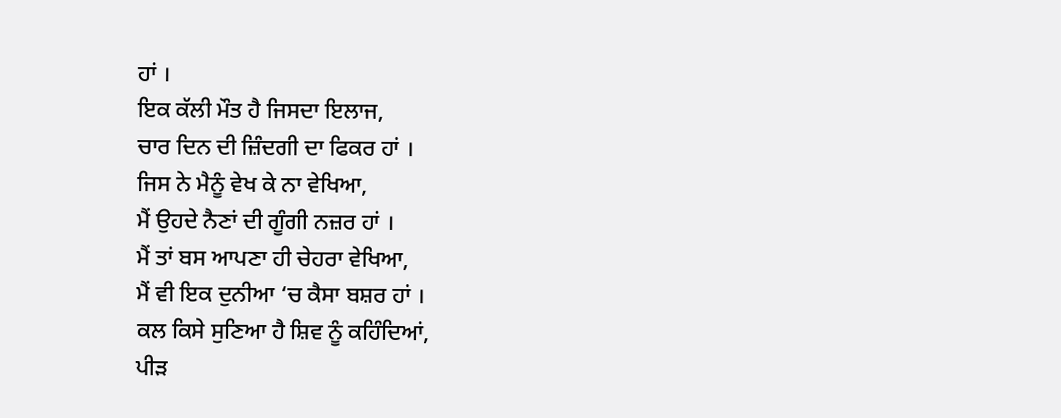ਹਾਂ ।
ਇਕ ਕੱਲੀ ਮੌਤ ਹੈ ਜਿਸਦਾ ਇਲਾਜ,
ਚਾਰ ਦਿਨ ਦੀ ਜ਼ਿੰਦਗੀ ਦਾ ਫਿਕਰ ਹਾਂ ।
ਜਿਸ ਨੇ ਮੈਨੂੰ ਵੇਖ ਕੇ ਨਾ ਵੇਖਿਆ,
ਮੈਂ ਉਹਦੇ ਨੈਣਾਂ ਦੀ ਗੂੰਗੀ ਨਜ਼ਰ ਹਾਂ ।
ਮੈਂ ਤਾਂ ਬਸ ਆਪਣਾ ਹੀ ਚੇਹਰਾ ਵੇਖਿਆ,
ਮੈਂ ਵੀ ਇਕ ਦੁਨੀਆ ‘ਚ ਕੈਸਾ ਬਸ਼ਰ ਹਾਂ ।
ਕਲ ਕਿਸੇ ਸੁਣਿਆ ਹੈ ਸ਼ਿਵ ਨੂੰ ਕਹਿੰਦਿਆਂ,
ਪੀੜ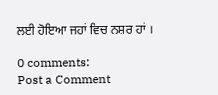ਲਈ ਹੋਇਆ ਜਹਾਂ ਵਿਚ ਨਸ਼ਰ ਹਾਂ ।

0 comments:
Post a Comment